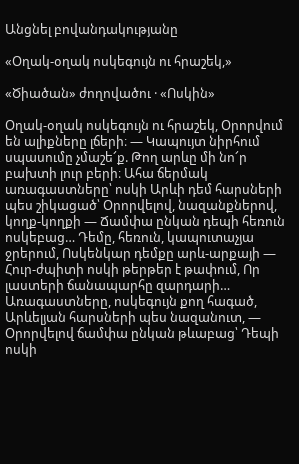Անցնել բովանդակությանը

«Օղակ-օղակ ոսկեգույն ու հրաշեկ,»

«Ծիածան» ժողովածու · «Ոսկին»

Օղակ-օղակ ոսկեգույն ու հրաշեկ, Օրորվում են ալիքները լճերի։ — Կապույտ նիրհում սպասումը չմաշե՜ք. Թող արևը մի նո՜ր բախտի լուր բերի։ Ահա ճերմակ առագաստները՝ ոսկի Արևի դեմ հարսների պես շիկացած՝ Օրորվելով, նազանքներով, կողք-կողքի — Ճամփա ընկան դեպի հեռուն ոսկեբաց… Դեմը, հեռուն, կապուտաչյա ջրերում, Ոսկենկար դեմքը արև-արքայի — Հուր-ժպիտի ոսկի թերթեր է թափում, Որ լաստերի ճանապարհը զարդարի… Առագաստները, ոսկեգույն քող հագած, Արևելյան հարսների պես նազանուտ, — Օրորվելով ճամփա ընկան թևաբաց՝ Դեպի ոսկի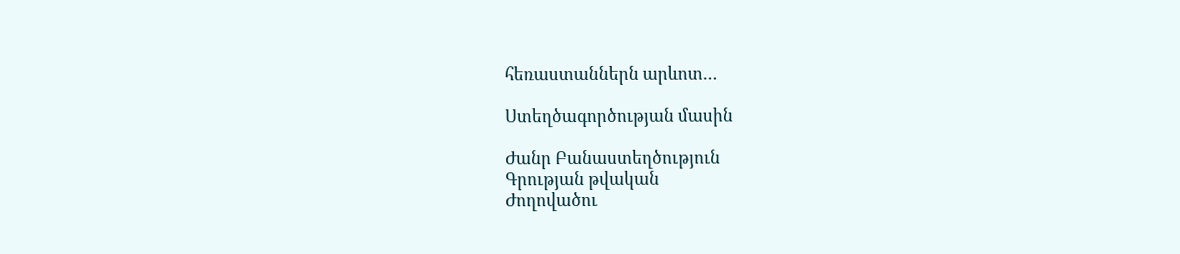հեռաստաններն արևոտ…

Ստեղծագործության մասին

Ժանր Բանաստեղծություն
Գրության թվական
Ժողովածու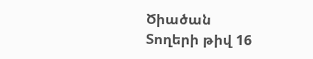Ծիածան
Տողերի թիվ 16